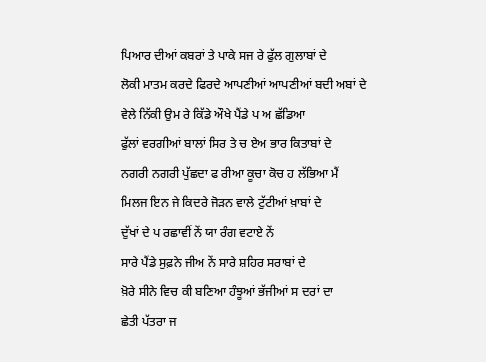ਪਿਆਰ ਦੀਆਂ ਕਬਰਾਂ ਤੇ ਪਾਕੇ ਸਜ ਰੇ ਫੁੱਲ ਗੁਲਾਬਾਂ ਦੇ
ਲੋਕੀ ਮਾਤਮ ਕਰਦੇ ਫਿਰਦੇ ਆਪਣੀਆਂ ਆਪਣੀਆਂ ਬਦੀ ਅਬਾਂ ਦੇ
ਵੇਲੇ ਨਿੱਕੀ ਉਮ ਰੇ ਕਿੱਡੇ ਔਖੇ ਪੈਂਡੇ ਪ ਅ ਛੱਡਿਆ
ਫੁੱਲਾਂ ਵਰਗੀਆਂ ਬਾਲਾਂ ਸਿਰ ਤੇ ਚ ਏਅ ਭਾਰ ਕਿਤਾਬਾਂ ਦੇ
ਨਗਰੀ ਨਗਰੀ ਪੁੱਛਦਾ ਫ ਰੀਆ ਕੂਚਾ ਕੋਚ ਹ ਲੱਭਿਆ ਮੈਂ
ਮਿਲਜ ਇਨ ਜੇ ਕਿਦਰੇ ਜੋੜਨ ਵਾਲੇ ਟੁੱਟੀਆਂ ਖ਼ਾਬਾਂ ਦੇ
ਦੁੱਖਾਂ ਦੇ ਪ ਰਛਾਵੀਂ ਨੇਂ ਯਾ ਰੰਗ ਵਟਾਏ ਨੇਂ
ਸਾਰੇ ਪੈਂਡੇ ਸੁਫ਼ਨੇ ਜੀਅ ਨੇਂ ਸਾਰੇ ਸ਼ਹਿਰ ਸਰਾਬਾਂ ਦੇ
ਖ਼ੋਰੇ ਸੀਨੇ ਵਿਚ ਕੀ ਬਣਿਆ ਹੰਝੂਆਂ ਭੱਜੀਆਂ ਸ ਦਰਾਂ ਦਾ
ਛੇਤੀ ਪੱਤਰਾ ਜ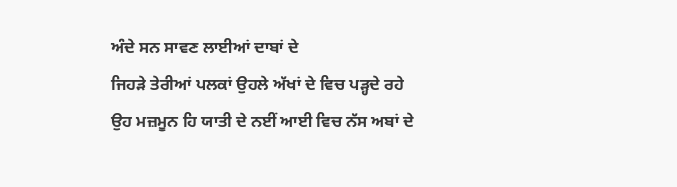ਅੰਦੇ ਸਨ ਸਾਵਣ ਲਾਈਆਂ ਦਾਬਾਂ ਦੇ
ਜਿਹੜੇ ਤੇਰੀਆਂ ਪਲਕਾਂ ਉਹਲੇ ਅੱਖਾਂ ਦੇ ਵਿਚ ਪੜ੍ਹਦੇ ਰਹੇ
ਉਹ ਮਜ਼ਮੂਨ ਹਿ ਯਾਤੀ ਦੇ ਨਈਂ ਆਈ ਵਿਚ ਨੱਸ ਅਬਾਂ ਦੇ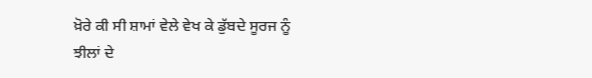ਖ਼ੋਰੇ ਕੀ ਸੀ ਸ਼ਾਮਾਂ ਵੇਲੇ ਵੇਖ ਕੇ ਡੁੱਬਦੇ ਸੂਰਜ ਨੂੰ
ਝੀਲਾਂ ਦੇ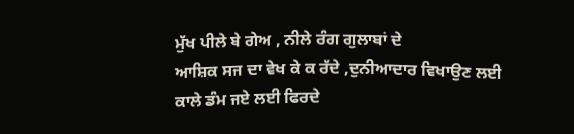ਮੁੱਖ ਪੀਲੇ ਬੇ ਗੇਅ , ਨੀਲੇ ਰੰਗ ਗੁਲਾਬਾਂ ਦੇ
ਆਸ਼ਿਕ ਸਜ ਦਾ ਵੇਖ ਕੇ ਕ ਰੱਦੇ ,ਦੁਨੀਆਦਾਰ ਵਿਖਾਉਣ ਲਈ
ਕਾਲੇ ਡੰਮ ਜਏ ਲਈ ਫਿਰਦੇ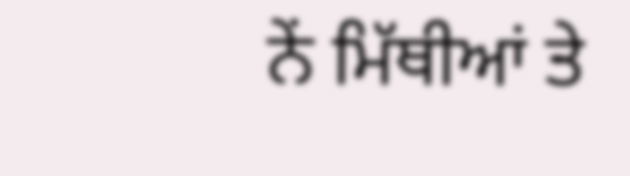ਨੇਂ ਮਿੱਥੀਆਂ ਤੇ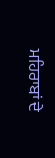ਮਹਿਰਾਬਾਂ ਦੇ